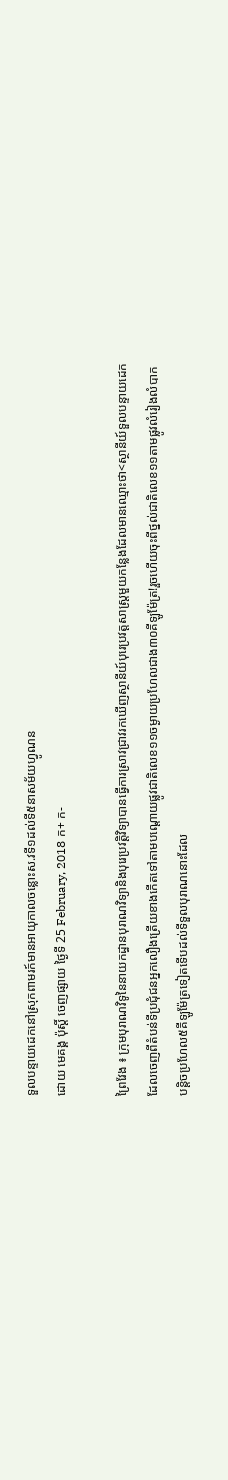ទួលបន្ទាយដេកនៅស្រុកពាមរក៍មានអាយុកាលចន្លោះស.វទី១ដល់ទី៥នាសម័យហ្វូណន
ដោយ មេគង្គ ប៉ុស្តិ៍ ចេញផ្សាយ ថ្ងៃទី 25 February, 2018 ក+ ក-

ព្រៃវែង ៖ ក្រុមបុរាណវិទូនៃនាយកដ្ធានបុរាណវិទ្យានិងបុរេប្រវត្តិវិទ្យាបានធ្វើការស្រាវជ្រាវរកឃើញស្ថានីយ៍បុរេប្រវត្តសាស្ត្រមួយកន្លែងដែលមានឈ្មោះថា<ស្ថានីយ៍ទួលបន្ទាយដេកដែលចេញពីតំបន់ទីប្រជុំជនអ្នកលឿងត្រើយខាងកើតទៅតាមបណ្តោយផ្លូវជាតិលេខ១១ចម្ងាយប្រហែលជាង៣០គីឡូម៉ែត្រ!រួចហើយចុះពីថ្នល់ជាតិលេខ១១តាមផ្លូវលំរៀងលំបាកបន្តិចប្រហែល៥គីឡូម៉ែត្រទៀតទើបដល់ទីទួលបុរាណនោះដែល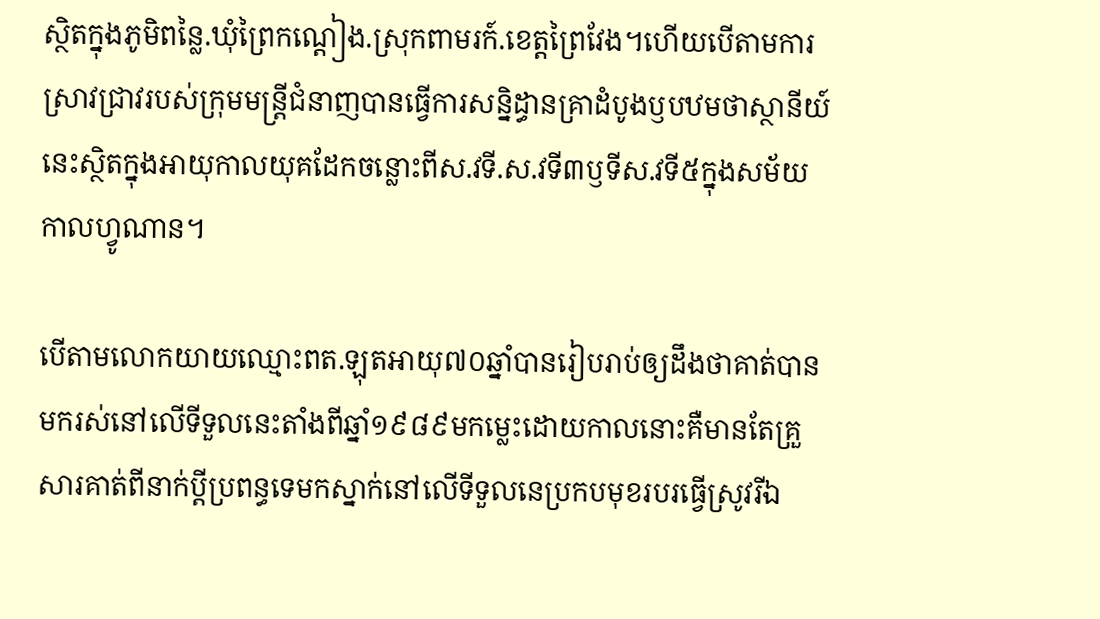ស្ថិតក្នុងភូមិពន្លៃ.ឃុំព្រៃកណ្តៀង.ស្រុកពាមរក៍.ខេត្តព្រៃវែង។ហើយបើតាមការស្រាវជ្រាវរបស់ក្រុមមន្ត្រីជំនាញបានធ្វើការសន្និដ្ធានគ្រាដំបូងឫបឋមថាស្ថានីយ៍នេះស្ថិតក្នុងអាយុកាលយុគដែកចន្លោះពីស.វទី.ស.វទី៣ឫទីស.វទី៥ក្នុងសម័យកាលហ្វូណាន។

បើតាមលោកយាយឈ្មោះពត.ឡុតអាយុ៧០ឆ្នាំបានរៀបរាប់ឲ្យដឹងថាគាត់បានមករស់នៅលើទីទួលនេះតាំងពីឆ្នាំ១៩៨៩មកម្លេះដោយកាលនោះគឺមានតែគ្រួសារគាត់ពីនាក់ប្តីប្រពន្ធទេមកស្នាក់នៅលើទីទួលនេប្រកបមុខរបរធ្វើស្រូវរីឯ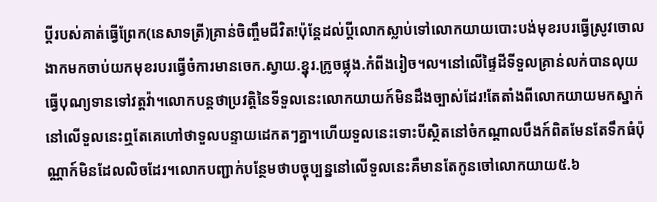ប្តីរបស់គាត់ធ្វើព្រែក(នេសាទត្រី)គ្រាន់ចិញ្ចឹមជីវិត!ប៉ុន្តែដល់ប្តីលោកស្លាប់ទៅលោកយាយបោះបង់មុខរបរធ្វើស្រូវចោលងាកមកចាប់យកមុខរបរធ្វើចំការមានចេក.ស្វាយ.ខ្នុរ.ក្រូចផ្លុង.កំពីងរៀច។ល។នៅលើផ្ទៃដីទីទួលគ្រាន់លក់បានលុយធ្វើបុណ្យទានទៅវត្តវ៉ា។លោកបន្តថាប្រវត្តិនៃទីទួលនេះលោកយាយក៍មិនដឹងច្បាស់ដែរ!តែតាំងពីលោកយាយមកស្នាក់នៅលើទួលនេះឮតែគេហៅថាទួលបន្ទាយដេកតៗគ្នា។ហើយទួលនេះទោះបីស្ថិតនៅចំកណ្តាលបឹងក៍ពិតមែនតែទឹកធំប៉ុណ្ណាក៍មិនដែលលិចដែរ។លោកបញ្ជាក់បន្ថែមថាបច្ចុប្បន្ននៅលើទួលនេះគឺមានតែកូនចៅលោកយាយ៥.៦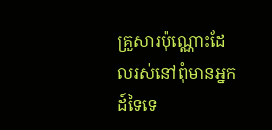គ្រួសារប៉ុណ្ណោះដែលរស់នៅពុំមានអ្នកដ៍ទៃទេ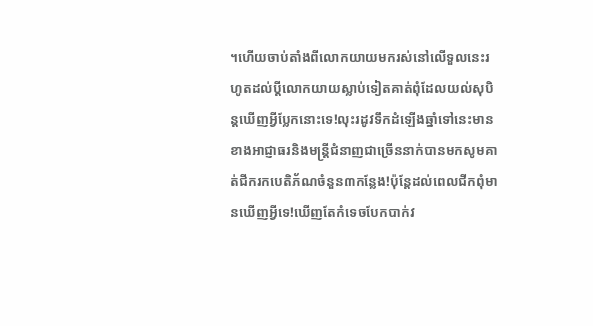។ហើយចាប់តាំងពីលោកយាយមករស់នៅលើទួលនេះរហូតដល់ប្តីលោកយាយស្លាប់ទៀតគាត់ពុំដែលយល់សុបិន្តឃើញអ្វីប្លែកនោះទេ!លុះរដូវទឹកដំឡើងឆ្នាំទៅនេះមានខាងអាជ្ញាធរនិងមន្ត្រីជំនាញជាច្រើននាក់បានមកសូមគាត់ជីករកបេតិភ័ណចំនួន៣កន្លែង!ប៉ុន្តែដល់ពេលជីកពុំមានឃើញអ្វីទេ!ឃើញតែកំទេចបែកបាក់វ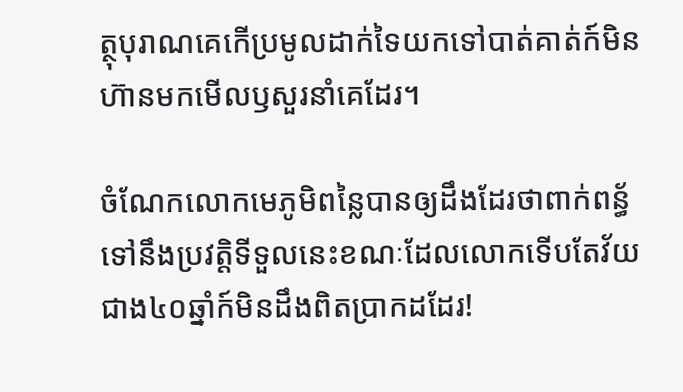ត្ថុបុរាណគេកើប្រមូលដាក់ទៃយកទៅបាត់គាត់ក៍មិនហ៊ានមកមើលឫសួរនាំគេដែរ។

ចំណែកលោកមេភូមិពន្លៃបានឲ្យដឹងដែរថាពាក់ពន្ធ័ទៅនឹងប្រវត្តិទីទួលនេះខណៈដែលលោកទើបតែវ័យជាង៤០ឆ្នាំក៍មិនដឹងពិតប្រាកដដែរ!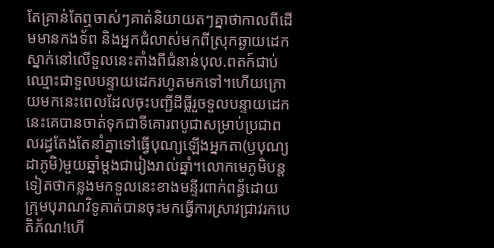តែគ្រាន់តែឮចាស់ៗគាត់និយាយតៗគ្នាថាកាលពីដើមមានកងទ័ព និងអ្នកជំលាស់មកពីស្រុកឆ្ងាយដេកស្នាក់នៅលើទួលនេះតាំងពីជំនាន់បុល.ពតក៍ជាប់ឈ្មោះជាទួលបន្ទាយដេករហូតមកទៅ។ហើយក្រោយមកនេះពេលដែលចុះបញ្ជីដីធ្លីរួចទួលបន្ទាយដេកនេះគេបានចាត់ទុកជាទីគោរពបូជាសម្រាប់ប្រជាពលរដ្ធតែងតែនាំគ្នាទៅធ្វើបុណ្យឡើងអ្នកតា(ឫបុណ្យដាភូមិ)មួយឆ្នាំម្តងជារៀងរាល់ឆ្នាំ។លោកមេភូមិបន្តទៀតថាកន្លងមកទួលនេះខាងមន្ទីរពាក់ពន្ធ័ដោយក្រុមបុរាណវិទូគាត់បានចុះមកធ្វើការស្រាវជ្រាវរកបេតិភ័ណ!ហើ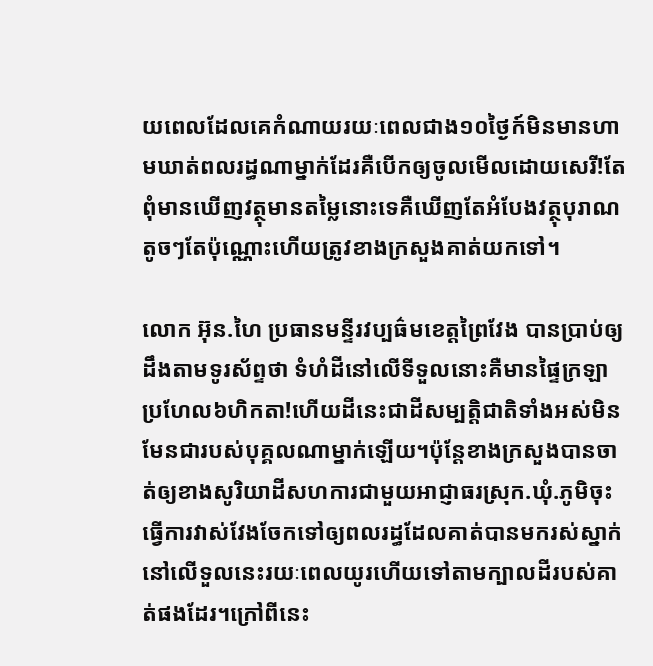យពេលដែលគេកំណាយរយៈពេលជាង១០ថ្ងៃក៍មិនមានហាមឃាត់ពលរដ្ធណាម្នាក់ដែរគឺបើកឲ្យចូលមើលដោយសេរី!តែពុំមានឃើញវត្ថុមានតម្លៃនោះទេគឺឃើញតែអំបែងវត្ថុបុរាណតូចៗតែប៉ុណ្ណោះហើយត្រូវខាងក្រសួងគាត់យកទៅ។

លោក អ៊ុន.ហៃ ប្រធានមន្ទីរវប្បធ៌មខេត្តព្រៃវែង បានប្រាប់ឲ្យដឹងតាមទូរស័ព្ទថា ទំហំដីនៅលើទីទួលនោះគឺមានផ្ទៃក្រឡាប្រហែល៦ហិកតា!ហើយដីនេះជាដីសម្បត្តិជាតិទាំងអស់មិនមែនជារបស់បុគ្គលណាម្នាក់ឡើយ។ប៉ុន្តែខាងក្រសួងបានចាត់ឲ្យខាងសូរិយាដីសហការជាមួយអាជ្ញាធរស្រុក.ឃុំ.ភូមិចុះធ្វើការវាស់វែងចែកទៅឲ្យពលរដ្ធដែលគាត់បានមករស់ស្នាក់នៅលើទួលនេះរយៈពេលយូរហើយទៅតាមក្បាលដីរបស់គាត់ផងដែរ។ក្រៅពីនេះ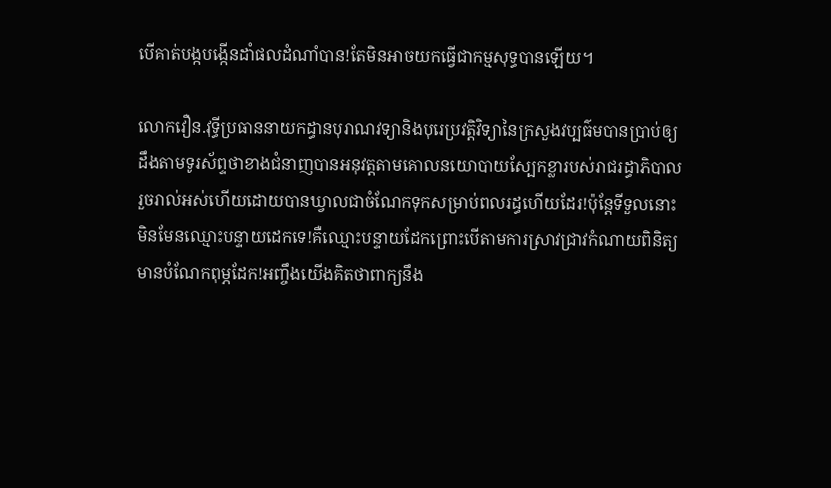បើគាត់បង្កបង្កើនដាំផលដំណាំបាន!តែមិនអាចយកធ្វើជាកម្មសុទ្ធបានឡើយ។

លោកវឿន.វុទ្ធីប្រធាននាយកដ្ធានបុរាណវទ្យានិងបុរេប្រវត្តិវិទ្យានៃក្រសួងវប្បធ៌មបានប្រាប់ឲ្យដឹងតាមទូរស័ព្ទថាខាងជំនាញបានអនុវត្តតាមគោលនយោបាយស្បែកខ្លារបស់រាជរដ្ធាភិបាលរួចរាល់អស់ហើយដោយបានឃ្វាលជាចំណែកទុកសម្រាប់ពលរដ្ធហើយដែរ!ប៉ុន្តែទីទួលនោះមិនមែនឈ្មោះបន្ទាយដេកទេ!គឺឈ្មោះបន្ទាយដែកព្រោះបើតាមការស្រាវជ្រាវកំណាយពិនិត្យមានបំណែកពុម្ភដែក!អញ្ចឹងយើងគិតថាពាក្យនឹង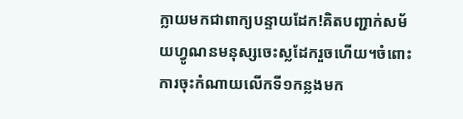ក្លាយមកជាពាក្យបន្ទាយដែក!គិតបញ្ជាក់សម័យហ្វូណនមនុស្សចេះស្លដែករួចហើយ។ចំពោះការចុះកំណាយលើកទី១កន្លងមក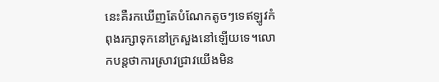នេះគឺរកឃើញតែបំណែកតូចៗទេឥឡូវកំពុងរក្សាទុកនៅក្រសួងនៅឡើយទេ។លោកបន្តថាការស្រាវជ្រាវយើងមិន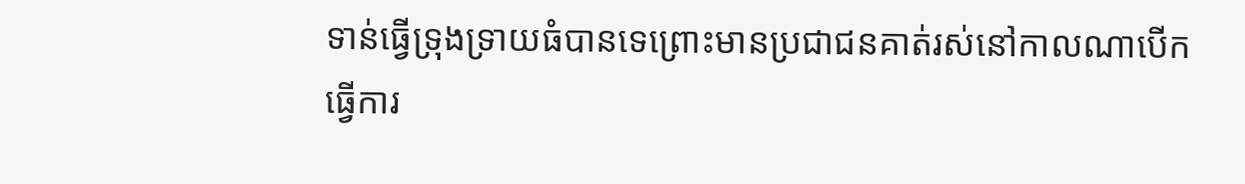ទាន់ធ្វើទ្រុងទ្រាយធំបានទេព្រោះមានប្រជាជនគាត់រស់នៅកាលណាបើកធ្វើការ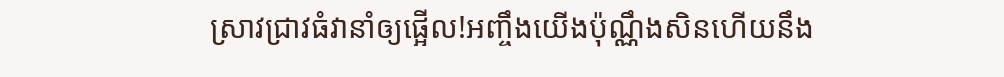ស្រាវជ្រាវធំវានាំឲ្យផ្អើល!អញ្ចឹងយើងប៉ុណ្ណឹងសិនហើយនឹង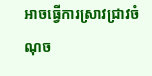អាចធ្វើការស្រាវជ្រាវចំណុច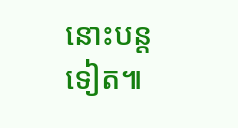នោះបន្តទៀត៕